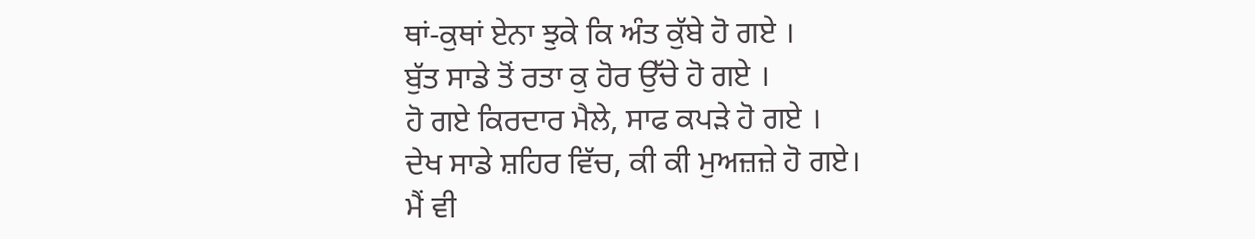ਥਾਂ-ਕੁਥਾਂ ਏਨਾ ਝੁਕੇ ਕਿ ਅੰਤ ਕੁੱਬੇ ਹੋ ਗਏ ।
ਬੁੱਤ ਸਾਡੇ ਤੋਂ ਰਤਾ ਕੁ ਹੋਰ ਉੱਚੇ ਹੋ ਗਏ ।
ਹੋ ਗਏ ਕਿਰਦਾਰ ਮੈਲੇ, ਸਾਫ ਕਪੜੇ ਹੋ ਗਏ ।
ਦੇਖ ਸਾਡੇ ਸ਼ਹਿਰ ਵਿੱਚ, ਕੀ ਕੀ ਮੁਅਜ਼ਜ਼ੇ ਹੋ ਗਏ।
ਮੈਂ ਵੀ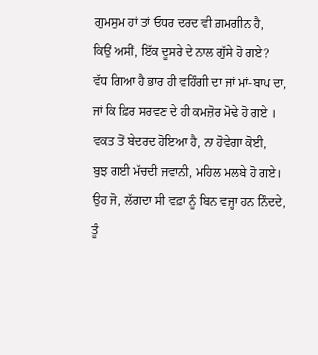ਗੁਮਸੁਮ ਹਾਂ ਤਾਂ ਓਧਰ ਦਰਦ ਵੀ ਗ਼ਮਗੀਨ ਹੈ,
ਕਿਉਂ ਅਸੀਂ, ਇੱਕ ਦੂਸਰੇ ਦੇ ਨਾਲ ਗੁੱਸੇ ਹੋ ਗਏ?
ਵੱਧ ਗਿਆ ਹੈ ਭਾਰ ਹੀ ਵਹਿੰਗੀ ਦਾ ਜਾਂ ਮਾਂ-ਬਾਪ ਦਾ,
ਜਾਂ ਕਿ ਫ਼ਿਰ ਸਰਵਣ ਦੇ ਹੀ ਕਮਜ਼ੋਰ ਮੋਢੇ ਹੋ ਗਏ ।
ਵਕਤ ਤੋਂ ਬੇਦਰਦ ਹੋਇਆ ਹੈ, ਨਾ ਹੋਵੇਗਾ ਕੋਈ,
ਬੁਝ ਗਈ ਮੱਚਦੀ ਜਵਾਨੀ, ਮਹਿਲ ਮਲਬੇ ਹੋ ਗਏ।
ਉਹ ਜੋ, ਲੱਗਦਾ ਸੀ ਵਫ਼ਾ ਨੂੰ ਬਿਨ ਵਜ੍ਹਾ ਹਨ ਨਿੰਦਦੇ,
ਤੂੰ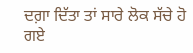ਦਗ਼ਾ ਦਿੱਤਾ ਤਾਂ ਸਾਰੇ ਲੋਕ ਸੱਚੇ ਹੋ ਗਏ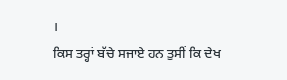।
ਕਿਸ ਤਰ੍ਹਾਂ ਬੱਚੇ ਸਜਾਏ ਹਨ ਤੁਸੀਂ ਕਿ ਦੇਖ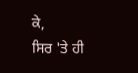ਕੇ,
ਸਿਰ 'ਤੇ ਹੀ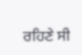ਰਹਿਣੇ ਸੀ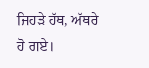ਜਿਹੜੇ ਹੱਥ, ਅੱਥਰੇ ਹੋ ਗਏ।